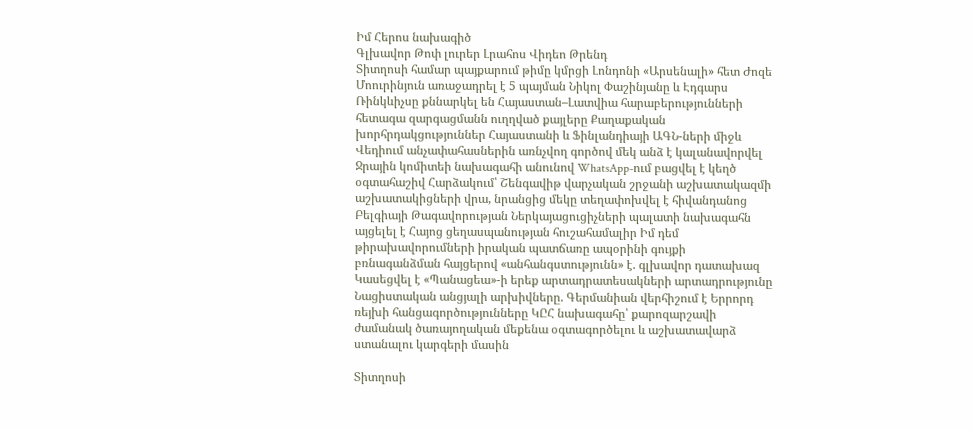Իմ Հերոս նախագիծ
Գլխավոր Թոփ լուրեր Լրահոս Վիդեո Թրենդ
Տիտղոսի համար պայքարում թիմը կմրցի Լոնդոնի «Արսենալի» հետ Ժոզե Մոուրինյուն առաջադրել է 5 պայման Նիկոլ Փաշինյանը և Էդգարս Ռինկևիչսը քննարկել են Հայաստան–Լատվիա հարաբերությունների հետագա զարգացմանն ուղղված քայլերը Քաղաքական խորհրդակցություններ Հայաստանի և Ֆինլանդիայի ԱԳՆ-ների միջև Վեդիում անչափահասներին առնչվող գործով մեկ անձ է կալանավորվել Ջրային կոմիտեի նախագահի անունով WhatsApp-ում բացվել է կեղծ օգտահաշիվ Հարձակում՝ Շենգավիթ վարչական շրջանի աշխատակազմի աշխատակիցների վրա, նրանցից մեկը տեղափոխվել է հիվանդանոց Բելգիայի Թագավորության Ներկայացուցիչների պալատի նախագահն այցելել է Հայոց ցեղասպանության հուշահամալիր Իմ դեմ թիրախավորումների իրական պատճառը ապօրինի գույքի բռնագանձման հայցերով «անհանգստությունն» է. գլխավոր դատախազ Կասեցվել է «Պանացեա»-ի երեք արտադրատեսակների արտադրությունը Նացիստական անցյալի արխիվները. Գերմանիան վերհիշում է Երրորդ ռեյխի հանցագործությունները ԿԸՀ նախագահը՝ քարոզարշավի ժամանակ ծառայողական մեքենա օգտագործելու և աշխատավարձ ստանալու կարգերի մասին

Տիտղոսի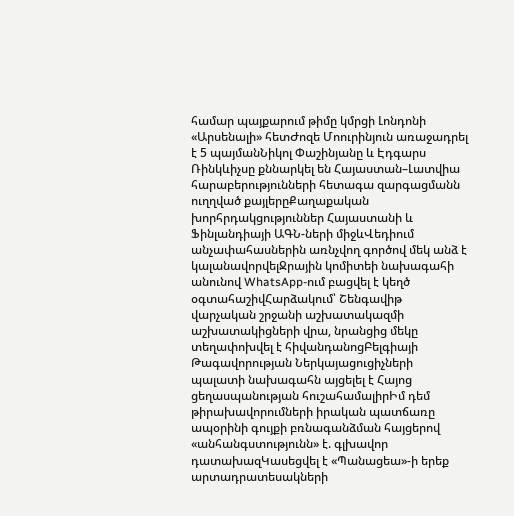համար պայքարում թիմը կմրցի Լոնդոնի «Արսենալի» հետԺոզե Մոուրինյուն առաջադրել է 5 պայմանՆիկոլ Փաշինյանը և Էդգարս Ռինկևիչսը քննարկել են Հայաստան–Լատվիա հարաբերությունների հետագա զարգացմանն ուղղված քայլերըՔաղաքական խորհրդակցություններ Հայաստանի և Ֆինլանդիայի ԱԳՆ-ների միջևՎեդիում անչափահասներին առնչվող գործով մեկ անձ է կալանավորվելՋրային կոմիտեի նախագահի անունով WhatsApp-ում բացվել է կեղծ օգտահաշիվՀարձակում՝ Շենգավիթ վարչական շրջանի աշխատակազմի աշխատակիցների վրա, նրանցից մեկը տեղափոխվել է հիվանդանոցԲելգիայի Թագավորության Ներկայացուցիչների պալատի նախագահն այցելել է Հայոց ցեղասպանության հուշահամալիրԻմ դեմ թիրախավորումների իրական պատճառը ապօրինի գույքի բռնագանձման հայցերով «անհանգստությունն» է. գլխավոր դատախազԿասեցվել է «Պանացեա»-ի երեք արտադրատեսակների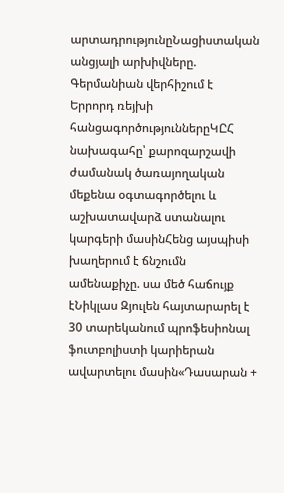արտադրությունըՆացիստական անցյալի արխիվները. Գերմանիան վերհիշում է Երրորդ ռեյխի հանցագործություններըԿԸՀ նախագահը՝ քարոզարշավի ժամանակ ծառայողական մեքենա օգտագործելու և աշխատավարձ ստանալու կարգերի մասինՀենց այսպիսի խաղերում է ճնշումն ամենաքիչը. սա մեծ հաճույք էՆիկլաս Զյուլեն հայտարարել է 30 տարեկանում պրոֆեսիոնալ ֆուտբոլիստի կարիերան ավարտելու մասին«Դասարան +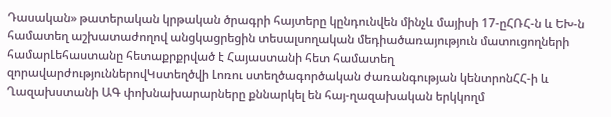Դասական» թատերական կրթական ծրագրի հայտերը կընդունվեն մինչև մայիսի 17-ըՀՌՀ-ն և ԵԽ-ն համատեղ աշխատաժողով անցկացրեցին տեսալսողական մեդիածառայություն մատուցողների համարԼեհաստանը հետաքրքրված է Հայաստանի հետ համատեղ զորավարժություններովԿստեղծվի Լոռու ստեղծագործական ժառանգության կենտրոնՀՀ-ի և Ղազախստանի ԱԳ փոխնախարարները քննարկել են հայ-ղազախական երկկողմ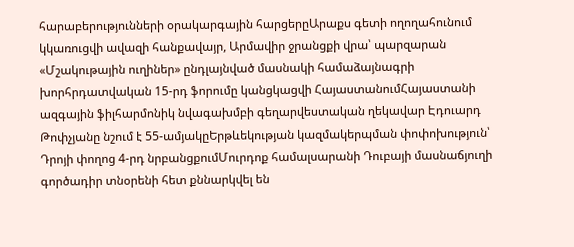հարաբերությունների օրակարգային հարցերըԱրաքս գետի ողողահունում կկառուցվի ավազի հանքավայր, Արմավիր ջրանցքի վրա՝ պարզարան «Մշակութային ուղիներ» ընդլայնված մասնակի համաձայնագրի խորհրդատվական 15-րդ ֆորումը կանցկացվի ՀայաստանումՀայաստանի ազգային ֆիլհարմոնիկ նվագախմբի գեղարվեստական ղեկավար Էդուարդ Թոփչյանը նշում է 55-ամյակըԵրթևեկության կազմակերպման փոփոխություն՝ Դրոյի փողոց 4-րդ նրբանցքումՄուրդոք համալսարանի Դուբայի մասնաճյուղի գործադիր տնօրենի հետ քննարկվել են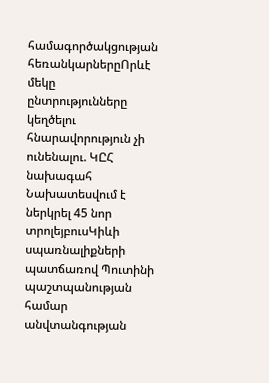համագործակցության հեռանկարներըՈրևէ մեկը ընտրությունները կեղծելու հնարավորություն չի ունենալու. ԿԸՀ նախագահ Նախատեսվում է ներկրել 45 նոր տրոլեյբուսԿիևի սպառնալիքների պատճառով Պուտինի պաշտպանության համար անվտանգության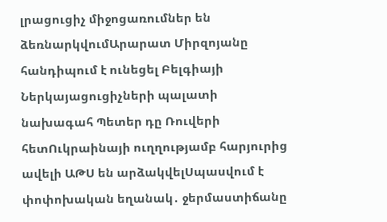լրացուցիչ միջոցառումներ են ձեռնարկվումԱրարատ Միրզոյանը հանդիպում է ունեցել Բելգիայի Ներկայացուցիչների պալատի նախագահ Պետեր դը Ռուվերի հետՈւկրաինայի ուղղությամբ հարյուրից ավելի ԱԹՍ են արձակվելՍպասվում է փոփոխական եղանակ․ ջերմաստիճանը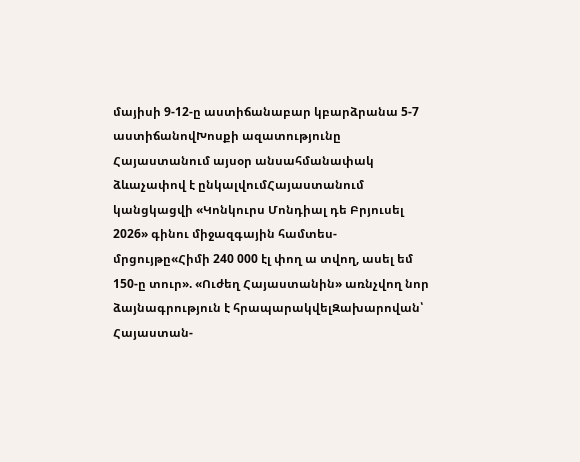մայիսի 9-12-ը աստիճանաբար կբարձրանա 5-7 աստիճանովԽոսքի ազատությունը Հայաստանում այսօր անսահմանափակ ձևաչափով է ընկալվումՀայաստանում կանցկացվի «Կոնկուրս Մոնդիալ դե Բրյուսել 2026» գինու միջազգային համտես-մրցույթը«Հիմի 240 000 էլ փող ա տվող, ասել եմ 150-ը տուր». «Ուժեղ Հայաստանին» առնչվող նոր ձայնագրություն է հրապարակվելԶախարովան՝ Հայաստան-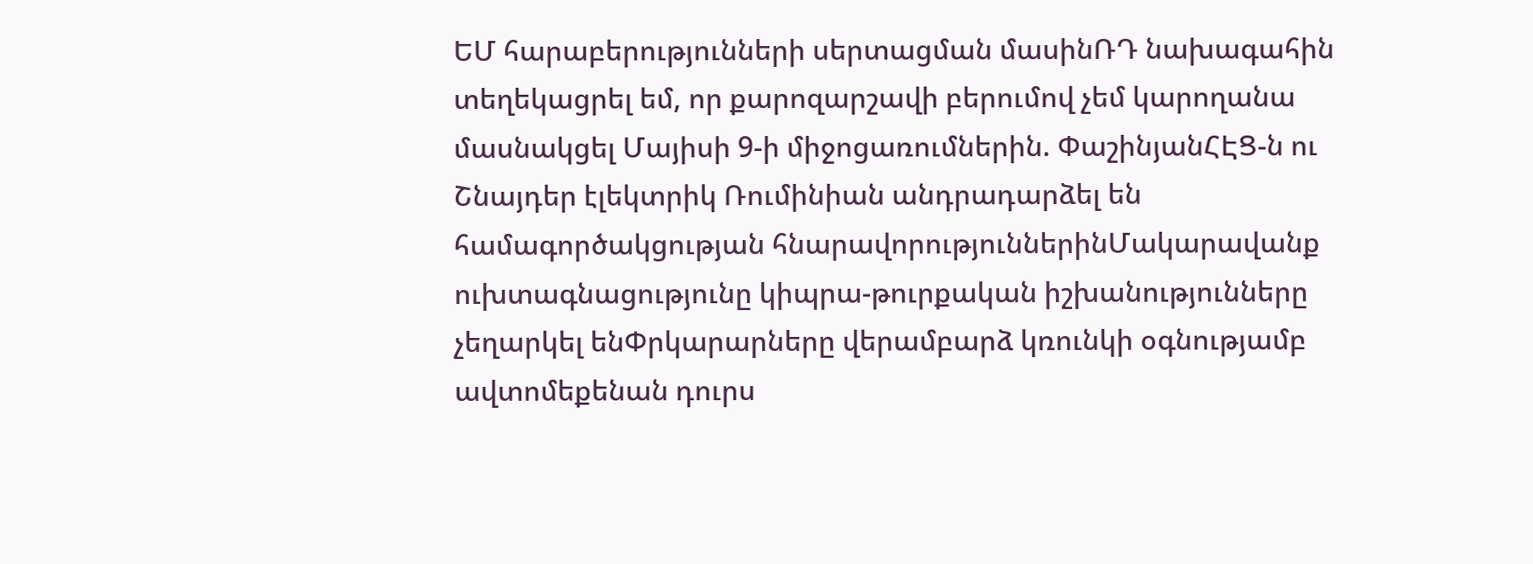ԵՄ հարաբերությունների սերտացման մասինՌԴ նախագահին տեղեկացրել եմ, որ քարոզարշավի բերումով չեմ կարողանա մասնակցել Մայիսի 9-ի միջոցառումներին. ՓաշինյանՀԷՑ-ն ու Շնայդեր էլեկտրիկ Ռումինիան անդրադարձել են համագործակցության հնարավորություններինՄակարավանք ուխտագնացությունը կիպրա-թուրքական իշխանությունները չեղարկել ենՓրկարարները վերամբարձ կռունկի օգնությամբ ավտոմեքենան դուրս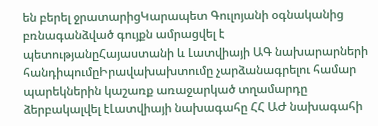են բերել ջրատարիցԿարապետ Գուլոյանի օգնականից բռնագանձված գույքն ամրացվել է պետությանըՀայաստանի և Լատվիայի ԱԳ նախարարների հանդիպումըԻրավախախտումը չարձանագրելու համար պարեկներին կաշառք առաջարկած տղամարդը ձերբակալվել էԼատվիայի նախագահը ՀՀ ԱԺ նախագահի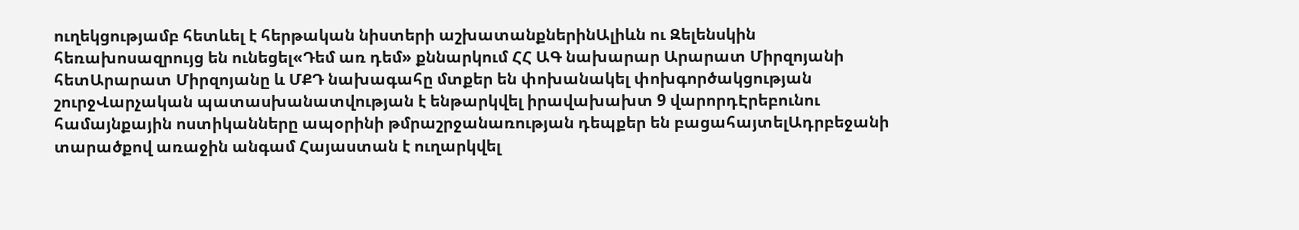ուղեկցությամբ հետևել է հերթական նիստերի աշխատանքներինԱլիևն ու Զելենսկին հեռախոսազրույց են ունեցել«Դեմ առ դեմ» քննարկում ՀՀ ԱԳ նախարար Արարատ Միրզոյանի հետԱրարատ Միրզոյանը և ՄՔԴ նախագահը մտքեր են փոխանակել փոխգործակցության շուրջՎարչական պատասխանատվության է ենթարկվել իրավախախտ 9 վարորդԷրեբունու համայնքային ոստիկանները ապօրինի թմրաշրջանառության դեպքեր են բացահայտելԱդրբեջանի տարածքով առաջին անգամ Հայաստան է ուղարկվել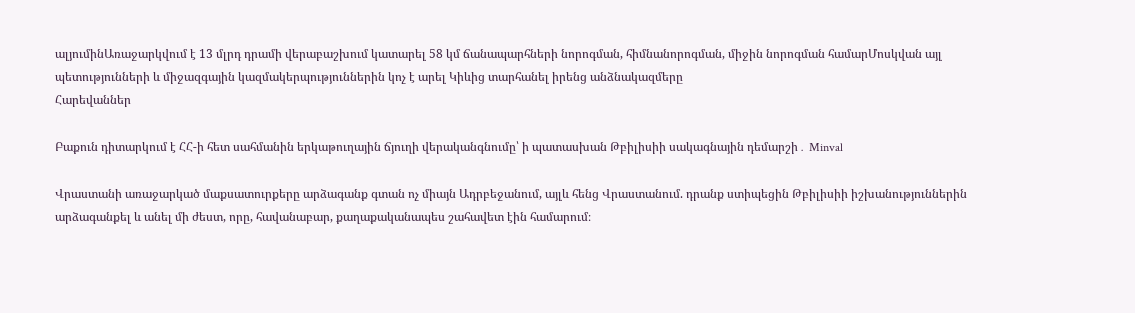ալյումինԱռաջարկվում է 13 մլրդ դրամի վերաբաշխում կատարել 58 կմ ճանապարհների նորոգման, հիմնանորոգման, միջին նորոգման համարՄոսկվան այլ պետությունների և միջազգային կազմակերպություններին կոչ է արել Կիևից տարհանել իրենց անձնակազմերը
Հարեվաններ

Բաքուն դիտարկում է ՀՀ-ի հետ սահմանին երկաթուղային ճյուղի վերականգնումը՝ ի պատասխան Թբիլիսիի սակագնային դեմարշի․ Minval

Վրաստանի առաջարկած մաքսատուրքերը արձագանք գտան ոչ միայն Ադրբեջանում, այլև հենց Վրաստանում. դրանք ստիպեցին Թբիլիսիի իշխանություններին արձագանքել և անել մի ժեստ, որը, հավանաբար, քաղաքականապես շահավետ էին համարում։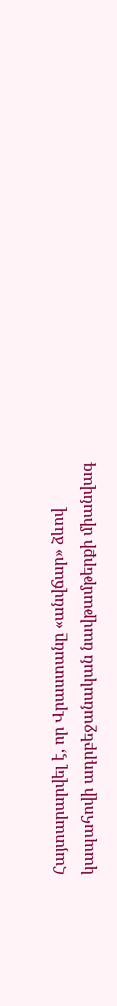Հայտարարվել է, որ Վրաստանը «անվճար» ձևով կապահովի ադրբեջանական նավթամթերքի միանվագ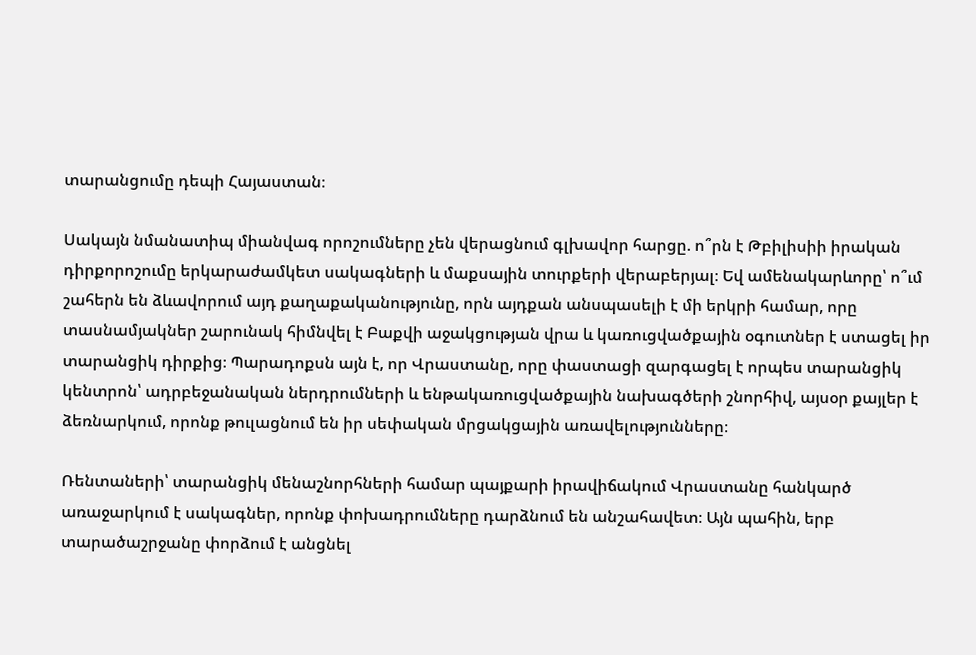տարանցումը դեպի Հայաստան։

Սակայն նմանատիպ միանվագ որոշումները չեն վերացնում գլխավոր հարցը. ո՞րն է Թբիլիսիի իրական դիրքորոշումը երկարաժամկետ սակագների և մաքսային տուրքերի վերաբերյալ։ Եվ ամենակարևորը՝ ո՞ւմ շահերն են ձևավորում այդ քաղաքականությունը, որն այդքան անսպասելի է մի երկրի համար, որը տասնամյակներ շարունակ հիմնվել է Բաքվի աջակցության վրա և կառուցվածքային օգուտներ է ստացել իր տարանցիկ դիրքից։ Պարադոքսն այն է, որ Վրաստանը, որը փաստացի զարգացել է որպես տարանցիկ կենտրոն՝ ադրբեջանական ներդրումների և ենթակառուցվածքային նախագծերի շնորհիվ, այսօր քայլեր է ձեռնարկում, որոնք թուլացնում են իր սեփական մրցակցային առավելությունները։

Ռենտաների՝ տարանցիկ մենաշնորհների համար պայքարի իրավիճակում Վրաստանը հանկարծ առաջարկում է սակագներ, որոնք փոխադրումները դարձնում են անշահավետ։ Այն պահին, երբ տարածաշրջանը փորձում է անցնել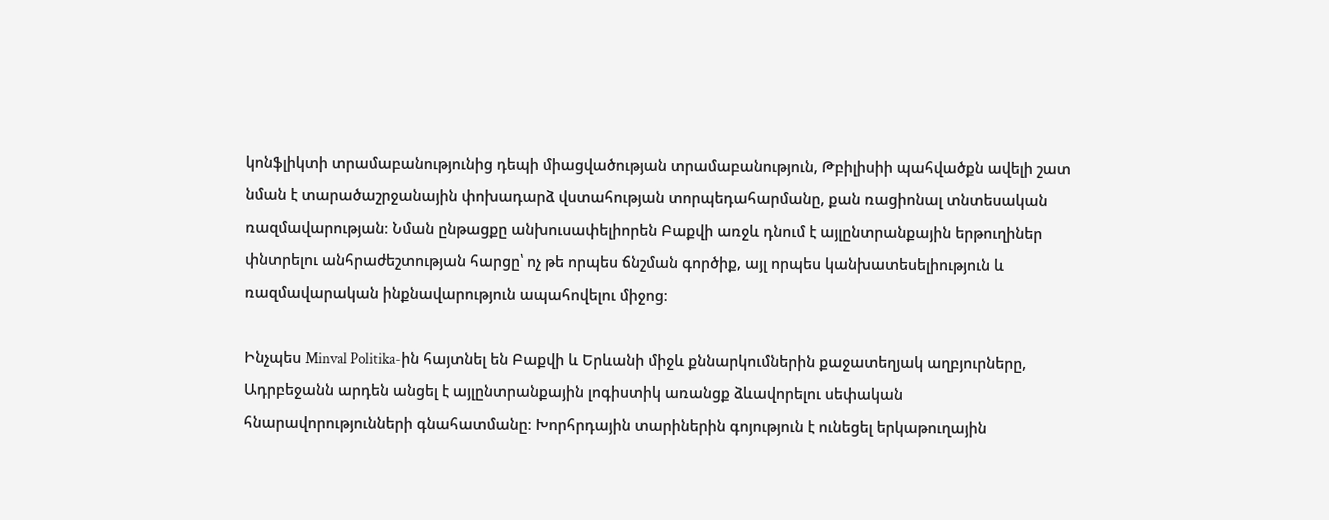կոնֆլիկտի տրամաբանությունից դեպի միացվածության տրամաբանություն, Թբիլիսիի պահվածքն ավելի շատ նման է տարածաշրջանային փոխադարձ վստահության տորպեդահարմանը, քան ռացիոնալ տնտեսական ռազմավարության։ Նման ընթացքը անխուսափելիորեն Բաքվի առջև դնում է այլընտրանքային երթուղիներ փնտրելու անհրաժեշտության հարցը՝ ոչ թե որպես ճնշման գործիք, այլ որպես կանխատեսելիություն և ռազմավարական ինքնավարություն ապահովելու միջոց։

Ինչպես Minval Politika-ին հայտնել են Բաքվի և Երևանի միջև քննարկումներին քաջատեղյակ աղբյուրները, Ադրբեջանն արդեն անցել է այլընտրանքային լոգիստիկ առանցք ձևավորելու սեփական հնարավորությունների գնահատմանը։ Խորհրդային տարիներին գոյություն է ունեցել երկաթուղային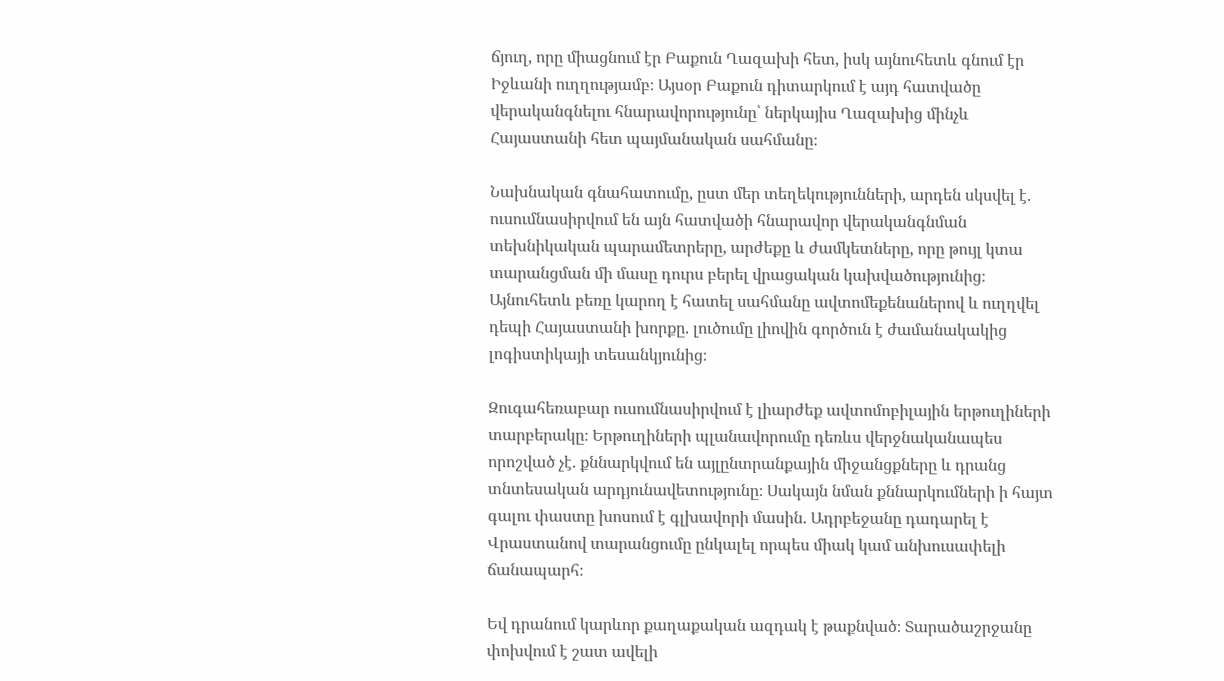ճյուղ, որը միացնում էր Բաքուն Ղազախի հետ, իսկ այնուհետև գնում էր Իջևանի ուղղությամբ։ Այսօր Բաքուն դիտարկում է այդ հատվածը վերականգնելու հնարավորությունը՝ ներկայիս Ղազախից մինչև Հայաստանի հետ պայմանական սահմանը։

Նախնական գնահատումը, ըստ մեր տեղեկությունների, արդեն սկսվել է. ուսումնասիրվում են այն հատվածի հնարավոր վերականգնման տեխնիկական պարամետրերը, արժեքը և ժամկետները, որը թույլ կտա տարանցման մի մասը դուրս բերել վրացական կախվածությունից։ Այնուհետև բեռը կարող է հատել սահմանը ավտոմեքենաներով և ուղղվել դեպի Հայաստանի խորքը. լուծումը լիովին գործուն է ժամանակակից լոգիստիկայի տեսանկյունից։

Զուգահեռաբար ուսումնասիրվում է լիարժեք ավտոմոբիլային երթուղիների տարբերակը։ Երթուղիների պլանավորումը դեռևս վերջնականապես որոշված չէ. քննարկվում են այլընտրանքային միջանցքները և դրանց տնտեսական արդյունավետությունը։ Սակայն նման քննարկումների ի հայտ գալու փաստը խոսում է գլխավորի մասին. Ադրբեջանը դադարել է Վրաստանով տարանցումը ընկալել որպես միակ կամ անխուսափելի ճանապարհ։

Եվ դրանում կարևոր քաղաքական ազդակ է թաքնված։ Տարածաշրջանը փոխվում է շատ ավելի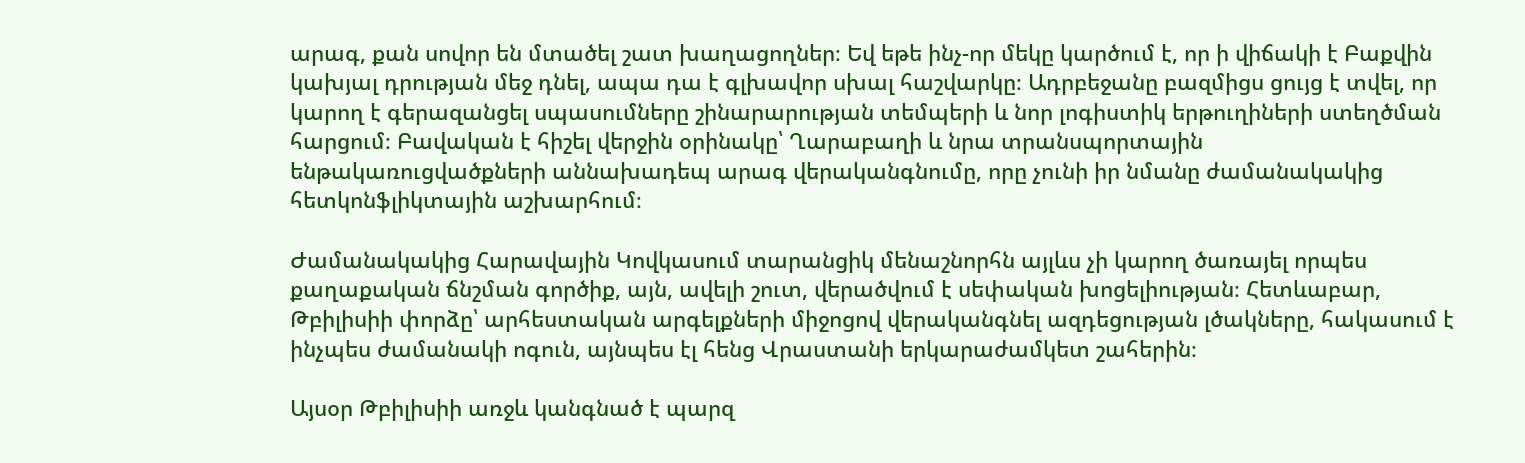արագ, քան սովոր են մտածել շատ խաղացողներ։ Եվ եթե ինչ-որ մեկը կարծում է, որ ի վիճակի է Բաքվին կախյալ դրության մեջ դնել, ապա դա է գլխավոր սխալ հաշվարկը։ Ադրբեջանը բազմիցս ցույց է տվել, որ կարող է գերազանցել սպասումները շինարարության տեմպերի և նոր լոգիստիկ երթուղիների ստեղծման հարցում։ Բավական է հիշել վերջին օրինակը՝ Ղարաբաղի և նրա տրանսպորտային ենթակառուցվածքների աննախադեպ արագ վերականգնումը, որը չունի իր նմանը ժամանակակից հետկոնֆլիկտային աշխարհում։

Ժամանակակից Հարավային Կովկասում տարանցիկ մենաշնորհն այլևս չի կարող ծառայել որպես քաղաքական ճնշման գործիք, այն, ավելի շուտ, վերածվում է սեփական խոցելիության։ Հետևաբար, Թբիլիսիի փորձը՝ արհեստական արգելքների միջոցով վերականգնել ազդեցության լծակները, հակասում է ինչպես ժամանակի ոգուն, այնպես էլ հենց Վրաստանի երկարաժամկետ շահերին։

Այսօր Թբիլիսիի առջև կանգնած է պարզ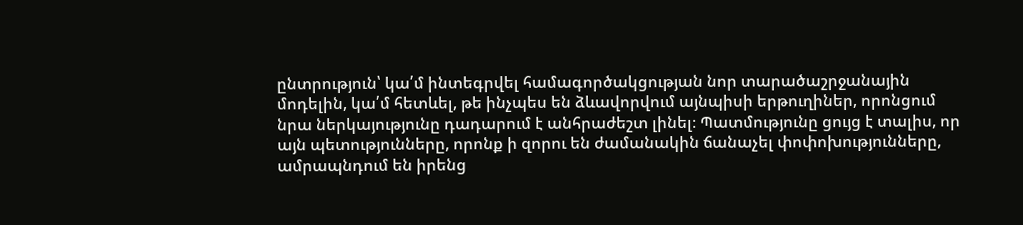ընտրություն՝ կա՛մ ինտեգրվել համագործակցության նոր տարածաշրջանային մոդելին, կա՛մ հետևել, թե ինչպես են ձևավորվում այնպիսի երթուղիներ, որոնցում նրա ներկայությունը դադարում է անհրաժեշտ լինել։ Պատմությունը ցույց է տալիս, որ այն պետությունները, որոնք ի զորու են ժամանակին ճանաչել փոփոխությունները, ամրապնդում են իրենց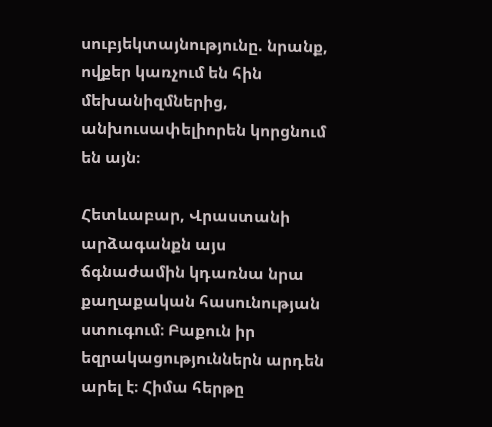սուբյեկտայնությունը. նրանք, ովքեր կառչում են հին մեխանիզմներից, անխուսափելիորեն կորցնում են այն։

Հետևաբար, Վրաստանի արձագանքն այս ճգնաժամին կդառնա նրա քաղաքական հասունության ստուգում։ Բաքուն իր եզրակացություններն արդեն արել է։ Հիմա հերթը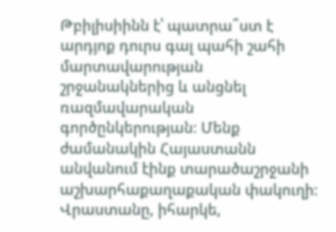Թբիլիսիինն է՝ պատրա՞ստ է արդյոք դուրս գալ պահի շահի մարտավարության շրջանակներից և անցնել ռազմավարական գործընկերության։ Մենք ժամանակին Հայաստանն անվանում էինք տարածաշրջանի աշխարհաքաղաքական փակուղի։ Վրաստանը, իհարկե,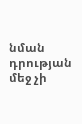նման դրության մեջ չի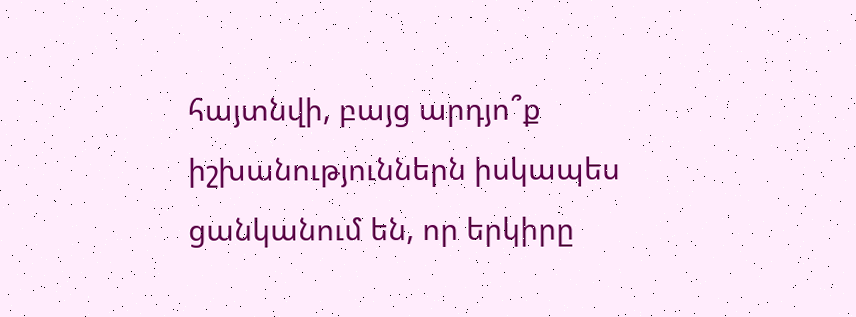հայտնվի, բայց արդյո՞ք իշխանություններն իսկապես ցանկանում են, որ երկիրը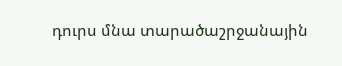դուրս մնա տարածաշրջանային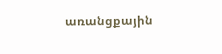առանցքային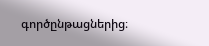գործընթացներից։